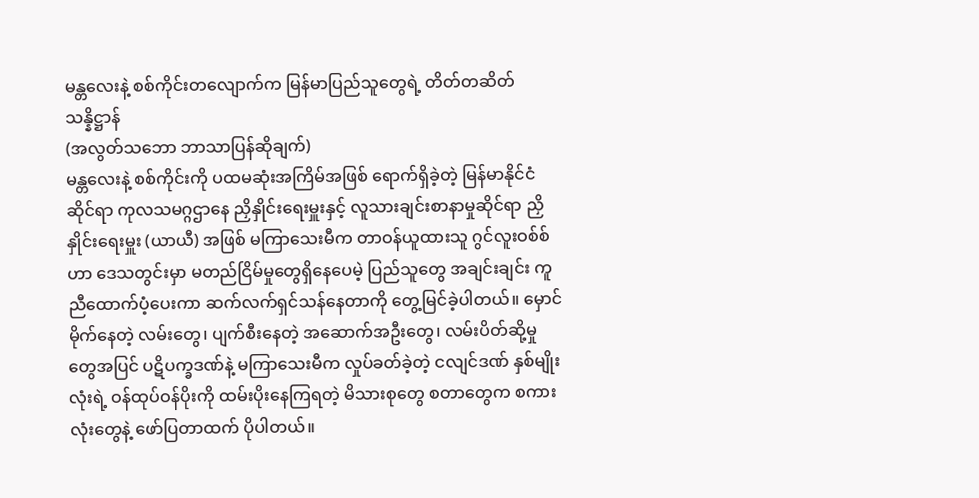မန္တလေးနဲ့ စစ်ကိုင်းတလျောက်က မြန်မာပြည်သူတွေရဲ့ တိတ်တဆိတ် သန္နိဋ္ဌာန်
(အလွတ်သဘော ဘာသာပြန်ဆိုချက်)
မန္တလေးနဲ့ စစ်ကိုင်းကို ပထမဆုံးအကြိမ်အဖြစ် ရောက်ရှိခဲ့တဲ့ မြန်မာနိုင်ငံဆိုင်ရာ ကုလသမဂ္ဂဌာနေ ညှိနှိုင်းရေးမှူးနှင့် လူသားချင်းစာနာမှုဆိုင်ရာ ညှိနှိုင်းရေးမှူး (ယာယီ) အဖြစ် မကြာသေးမီက တာဝန်ယူထားသူ ဂွင်လူးဝစ်စ်ဟာ ဒေသတွင်းမှာ မတည်ငြိမ်မှုတွေရှိနေပေမဲ့ ပြည်သူတွေ အချင်းချင်း ကူညီထောက်ပံ့ပေးကာ ဆက်လက်ရှင်သန်နေတာကို တွေ့မြင်ခဲ့ပါတယ်။ မှောင်မိုက်နေတဲ့ လမ်းတွေ၊ ပျက်စီးနေတဲ့ အဆောက်အဦးတွေ၊ လမ်းပိတ်ဆို့မှုတွေအပြင် ပဋိပက္ခဒဏ်နဲ့ မကြာသေးမီက လှုပ်ခတ်ခဲ့တဲ့ ငလျင်ဒဏ် နှစ်မျိုးလုံးရဲ့ ဝန်ထုပ်ဝန်ပိုးကို ထမ်းပိုးနေကြရတဲ့ မိသားစုတွေ စတာတွေက စကားလုံးတွေနဲ့ ဖော်ပြတာထက် ပိုပါတယ်။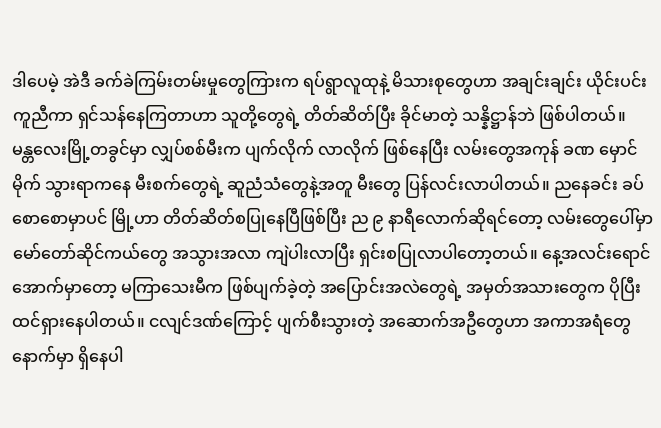ဒါပေမဲ့ အဲဒီ ခက်ခဲကြမ်းတမ်းမှုတွေကြားက ရပ်ရွာလူထုနဲ့ မိသားစုတွေဟာ အချင်းချင်း ယိုင်းပင်းကူညီကာ ရှင်သန်နေကြတာဟာ သူတို့တွေရဲ့ တိတ်ဆိတ်ပြီး ခိုင်မာတဲ့ သန္နိဋ္ဌာန်ဘဲ ဖြစ်ပါတယ်။
မန္တလေးမြို့တခွင်မှာ လျှပ်စစ်မီးက ပျက်လိုက် လာလိုက် ဖြစ်နေပြီး လမ်းတွေအကုန် ခဏ မှောင်မိုက် သွားရာကနေ မီးစက်တွေရဲ့ ဆူညံသံတွေနဲ့အတူ မီးတွေ ပြန်လင်းလာပါတယ်။ ညနေခင်း ခပ်စောစောမှာပင် မြို့ဟာ တိတ်ဆိတ်စပြုနေပြီဖြစ်ပြီး ည ၉ နာရီလောက်ဆိုရင်တော့ လမ်းတွေပေါ်မှာ မော်တော်ဆိုင်ကယ်တွေ အသွားအလာ ကျဲပါးလာပြီး ရှင်းစပြုလာပါတော့တယ်။ နေ့အလင်းရောင်အောက်မှာတော့ မကြာသေးမီက ဖြစ်ပျက်ခဲ့တဲ့ အပြောင်းအလဲတွေရဲ့ အမှတ်အသားတွေက ပိုပြီး ထင်ရှားနေပါတယ်။ ငလျင်ဒဏ်ကြောင့် ပျက်စီးသွားတဲ့ အဆောက်အဦတွေဟာ အကာအရံတွေနောက်မှာ ရှိနေပါ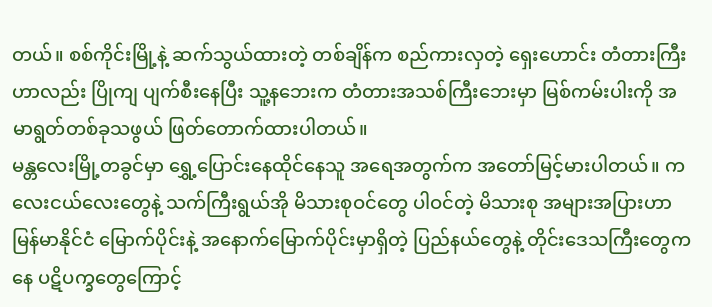တယ်။ စစ်ကိုင်းမြို့နဲ့ ဆက်သွယ်ထားတဲ့ တစ်ချိန်က စည်ကားလှတဲ့ ရှေးဟောင်း တံတားကြီးဟာလည်း ပြိုကျ ပျက်စီးနေပြီး သူ့နဘေးက တံတားအသစ်ကြီးဘေးမှာ မြစ်ကမ်းပါးကို အမာရွတ်တစ်ခုသဖွယ် ဖြတ်တောက်ထားပါတယ်။
မန္တလေးမြို့တခွင်မှာ ရွှေ့ပြောင်းနေထိုင်နေသူ အရေအတွက်က အတော်မြင့်မားပါတယ်။ ကလေးငယ်လေးတွေနဲ့ သက်ကြီးရွယ်အို မိသားစုဝင်တွေ ပါဝင်တဲ့ မိသားစု အများအပြားဟာ မြန်မာနိုင်ငံ မြောက်ပိုင်းနဲ့ အနောက်မြောက်ပိုင်းမှာရှိတဲ့ ပြည်နယ်တွေနဲ့ တိုင်းဒေသကြီးတွေကနေ ပဋိပက္ခတွေကြောင့်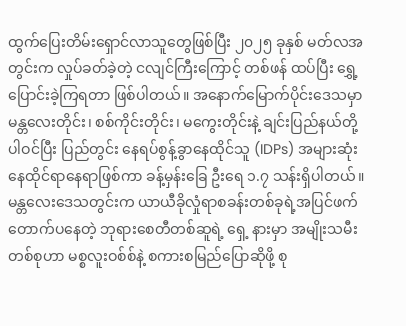ထွက်ပြေးတိမ်းရှောင်လာသူတွေဖြစ်ပြီး ၂၀၂၅ ခုနှစ် မတ်လအတွင်းက လှုပ်ခတ်ခဲ့တဲ့ ငလျင်ကြီးကြောင့် တစ်ဖန် ထပ်ပြီး ရွှေ့ပြောင်းခဲ့ကြရတာ ဖြစ်ပါတယ်။ အနောက်မြောက်ပိုင်းဒေသမှာ မန္တလေးတိုင်း၊ စစ်ကိုင်းတိုင်း၊ မကွေးတိုင်းနဲ့ ချင်းပြည်နယ်တို့ ပါဝင်ပြီး ပြည်တွင်း နေရပ်စွန့်ခွာနေထိုင်သူ (IDPs) အများဆုံး နေထိုင်ရာနေရာဖြစ်ကာ ခန့်မှန်းခြေ ဦးရေ ၁.၇ သန်းရှိပါတယ်။
မန္တလေးဒေသတွင်းက ယာယီခိုလှုံရာစခန်းတစ်ခုရဲ့အပြင်ဖက် တောက်ပနေတဲ့ ဘုရားစေတီတစ်ဆူရဲ့ ရှေ့ နားမှာ အမျိုးသမီးတစ်စုဟာ မစ္စလူးဝစ်စ်နဲ့ စကားစမြည်ပြောဆိုဖို့ စု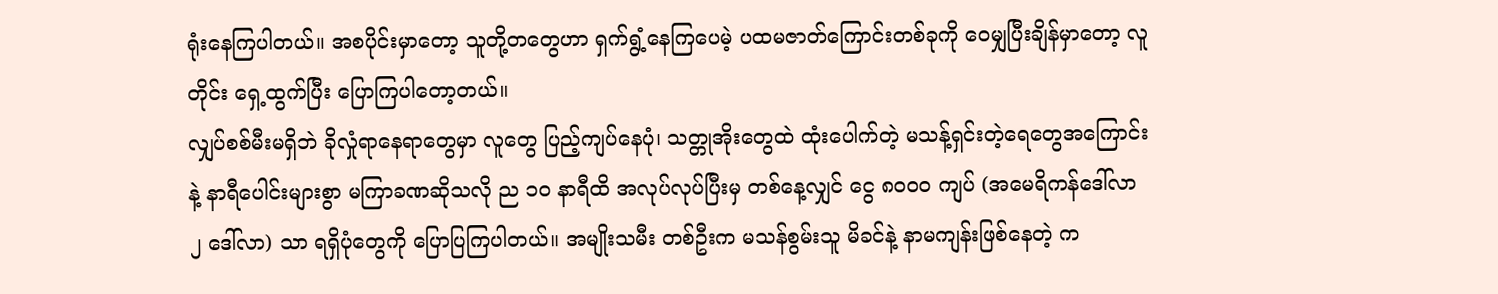ရုံးနေကြပါတယ်။ အစပိုင်းမှာတော့ သူတို့တတွေဟာ ရှက်ရွံ့နေကြပေမဲ့ ပထမဇာတ်ကြောင်းတစ်ခုကို ဝေမျှပြီးချိန်မှာတော့ လူတိုင်း ရှေ့ထွက်ပြီး ပြောကြပါတော့တယ်။
လျှပ်စစ်မီးမရှိဘဲ ခိုလှုံရာနေရာတွေမှာ လူတွေ ပြည့်ကျပ်နေပုံ၊ သတ္တုအိုးတွေထဲ ထုံးပေါက်တဲ့ မသန့်ရှင်းတဲ့ရေတွေအကြောင်းနဲ့ နာရီပေါင်းများစွာ မကြာခဏဆိုသလို ည ၁၀ နာရီထိ အလုပ်လုပ်ပြီးမှ တစ်နေ့လျှင် ငွေ ၈၀၀၀ ကျပ် (အမေရိကန်ဒေါ်လာ ၂ ဒေါ်လာ) သာ ရရှိပုံတွေကို ပြောပြကြပါတယ်။ အမျိုးသမီး တစ်ဦးက မသန်စွမ်းသူ မိခင်နဲ့ နာမကျန်းဖြစ်နေတဲ့ က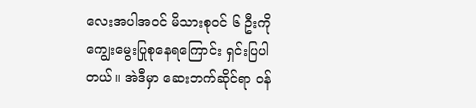လေးအပါအဝင် မိသားစုဝင် ၆ ဦးကို ကျွေးမွေးပြုစုနေရကြောင်း ရှင်းပြပါတယ်။ အဲဒီမှာ ဆေးဘက်ဆိုင်ရာ ဝန်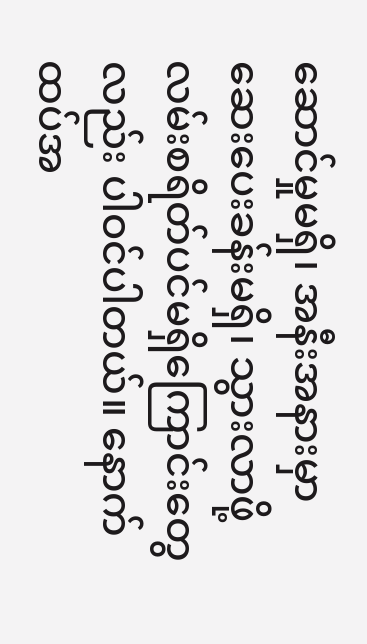ဆောင်မှုမရှိ၊ အနီးအနားမှာ ဆေးပေးခန်းမရှိ၊ သွားလာဖို့ လမ်းစရိတ်ပင်မရှိကြောင်းတွေလည်း ပါဝင်ပါတယ်။ နောက်ထပ်အ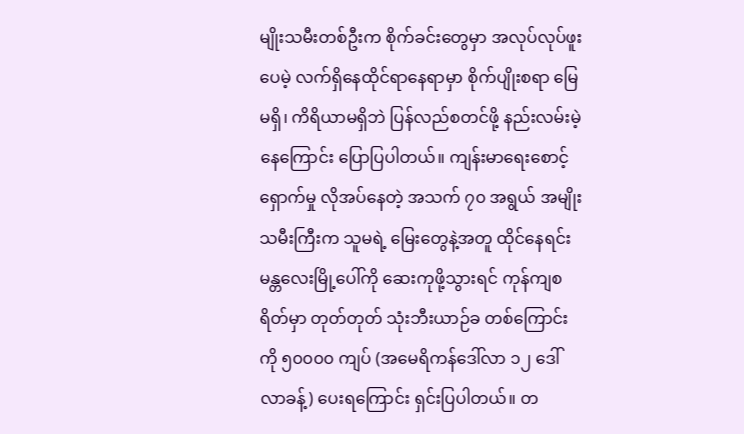မျိုးသမီးတစ်ဦးက စိုက်ခင်းတွေမှာ အလုပ်လုပ်ဖူးပေမဲ့ လက်ရှိနေထိုင်ရာနေရာမှာ စိုက်ပျိုးစရာ မြေမရှိ၊ ကိရိယာမရှိဘဲ ပြန်လည်စတင်ဖို့ နည်းလမ်းမဲ့နေကြောင်း ပြောပြပါတယ်။ ကျန်းမာရေးစောင့်ရှောက်မှု လိုအပ်နေတဲ့ အသက် ၇၀ အရွယ် အမျိုးသမီးကြီးက သူမရဲ့ မြေးတွေနဲ့အတူ ထိုင်နေရင်း မန္တလေးမြို့ပေါ်ကို ဆေးကုဖို့သွားရင် ကုန်ကျစရိတ်မှာ တုတ်တုတ် သုံးဘီးယာဉ်ခ တစ်ကြောင်းကို ၅၀၀၀၀ ကျပ် (အမေရိကန်ဒေါ်လာ ၁၂ ဒေါ်လာခန့်) ပေးရကြောင်း ရှင်းပြပါတယ်။ တ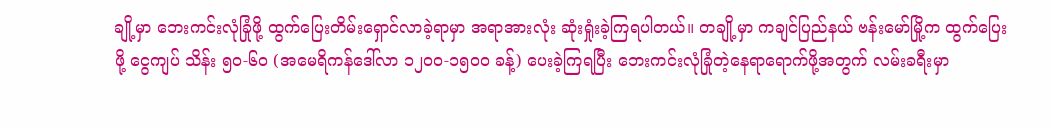ချို့မှာ ဘေးကင်းလုံခြုံဖို့ ထွက်ပြေးတိမ်းရှောင်လာခဲ့ရာမှာ အရာအားလုံး ဆုံးရှုံးခဲ့ကြရပါတယ်။ တချို့မှာ ကချင်ပြည်နယ် ဗန်းမော်မြို့က ထွက်ပြေးဖို့ ငွေကျပ် သိန်း ၅၀-၆၀ (အမေရိကန်ဒေါ်လာ ၁၂၀၀-၁၅၀၀ ခန့်) ပေးခဲ့ကြရပြီး ဘေးကင်းလုံခြုံတဲ့နေရာရောက်ဖို့အတွက် လမ်းခရီးမှာ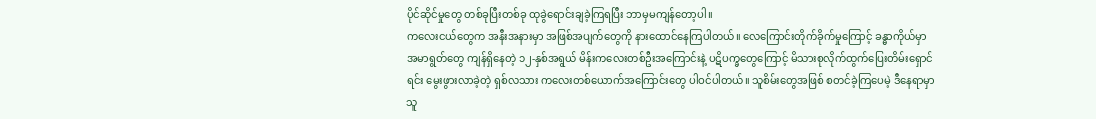ပိုင်ဆိုင်မှုတွေ တစ်ခုပြီးတစ်ခု ထုခွဲရောင်းချခဲ့ကြရပြီး ဘာမှမကျန်တော့ပါ။
ကလေးငယ်တွေက အနီးအနားမှာ အဖြစ်အပျက်တွေကို နားထောင်နေကြပါတယ်။ လေကြောင်းတိုက်ခိုက်မှုကြောင့် ခန္ဓာကိုယ်မှာ အမာရွတ်တွေ ကျန်ရှိနေတဲ့ ၁၂-နှစ်အရွယ် မိန်းကလေးတစ်ဦးအကြောင်းနဲ့ ပဋိပက္ခတွေကြောင့် မိသားစုလိုက်ထွက်ပြေးတိမ်းရှောင်ရင်း မွေးဖွားလာခဲ့တဲ့ ရှစ်လသား ကလေးတစ်ယောက်အကြောင်းတွေ ပါဝင်ပါတယ်။ သူစိမ်းတွေအဖြစ် စတင်ခဲ့ကြပေမဲ့ ဒီနေရာမှာ သူ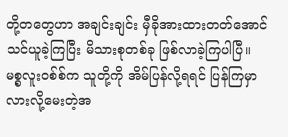တို့တတွေဟာ အချင်းချင်း မှီခိုအားထားတတ်အောင် သင်ယူခဲ့ကြပြီး မိသားစုတစ်ခု ဖြစ်လာခဲ့ကြပါပြီ။
မစ္စလူးဝစ်စ်က သူတို့ကို အိမ်ပြန်လို့ရရင် ပြန်ကြမှာလားလို့မေးတဲ့အ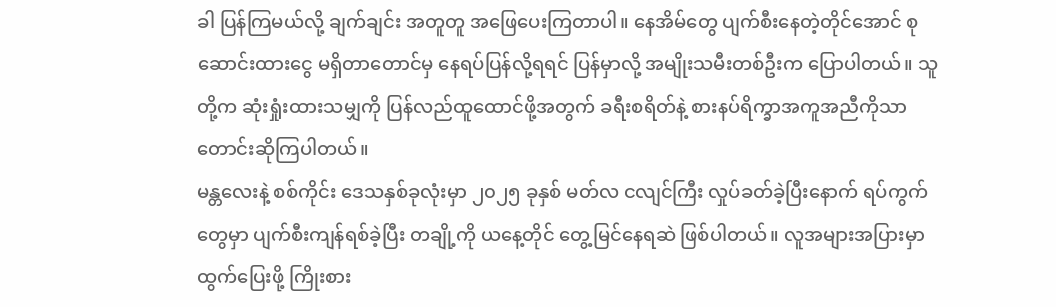ခါ ပြန်ကြမယ်လို့ ချက်ချင်း အတူတူ အဖြေပေးကြတာပါ။ နေအိမ်တွေ ပျက်စီးနေတဲ့တိုင်အောင် စုဆောင်းထားငွေ မရှိတာတောင်မှ နေရပ်ပြန်လို့ရရင် ပြန်မှာလို့ အမျိုးသမီးတစ်ဦးက ပြောပါတယ်။ သူတို့က ဆုံးရှုံးထားသမျှကို ပြန်လည်ထူထောင်ဖို့အတွက် ခရီးစရိတ်နဲ့ စားနပ်ရိက္ခာအကူအညီကိုသာ တောင်းဆိုကြပါတယ်။
မန္တလေးနဲ့ စစ်ကိုင်း ဒေသနှစ်ခုလုံးမှာ ၂၀၂၅ ခုနှစ် မတ်လ ငလျင်ကြီး လှုပ်ခတ်ခဲ့ပြီးနောက် ရပ်ကွက်တွေမှာ ပျက်စီးကျန်ရစ်ခဲ့ပြီး တချို့ကို ယနေ့တိုင် တွေ့မြင်နေရဆဲ ဖြစ်ပါတယ်။ လူအများအပြားမှာ ထွက်ပြေးဖို့ ကြိုးစား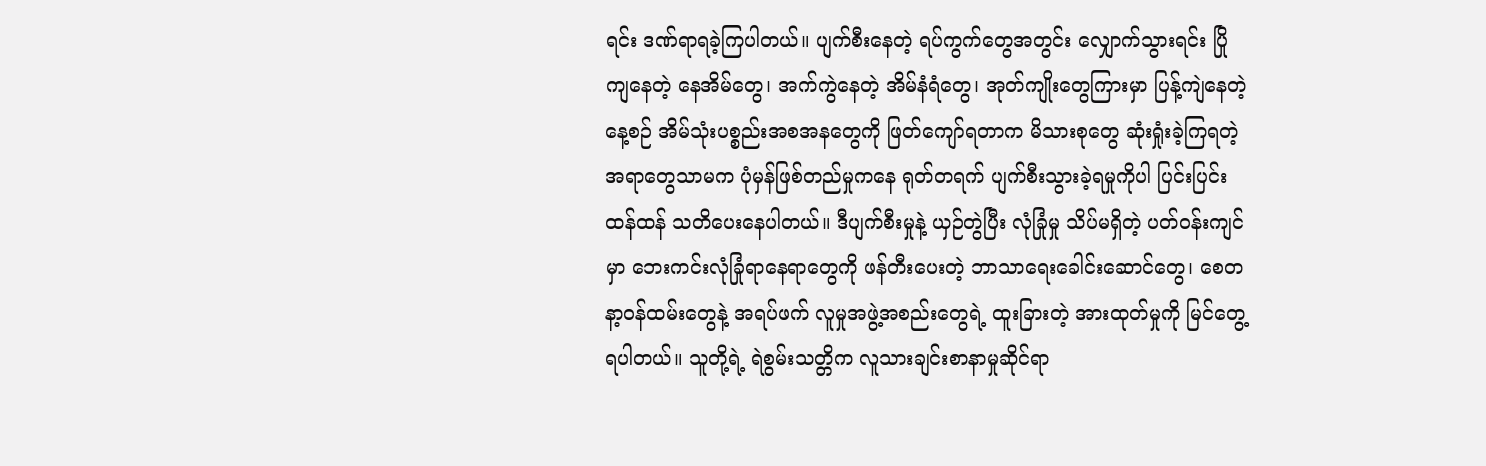ရင်း ဒဏ်ရာရခဲ့ကြပါတယ်။ ပျက်စီးနေတဲ့ ရပ်ကွက်တွေအတွင်း လျှောက်သွားရင်း ပြိုကျနေတဲ့ နေအိမ်တွေ၊ အက်ကွဲနေတဲ့ အိမ်နံရံတွေ၊ အုတ်ကျိုးတွေကြားမှာ ပြန့်ကျဲနေတဲ့ နေ့စဉ် အိမ်သုံးပစ္စည်းအစအနတွေကို ဖြတ်ကျော်ရတာက မိသားစုတွေ ဆုံးရှုံးခဲ့ကြရတဲ့ အရာတွေသာမက ပုံမှန်ဖြစ်တည်မှုကနေ ရုတ်တရက် ပျက်စီးသွားခဲ့ရမှုကိုပါ ပြင်းပြင်းထန်ထန် သတိပေးနေပါတယ်။ ဒီပျက်စီးမှုနဲ့ ယှဉ်တွဲပြီး လုံခြုံမှု သိပ်မရှိတဲ့ ပတ်ဝန်းကျင်မှာ ဘေးကင်းလုံခြုံရာနေရာတွေကို ဖန်တီးပေးတဲ့ ဘာသာရေးခေါင်းဆောင်တွေ၊ စေတနာ့ဝန်ထမ်းတွေနဲ့ အရပ်ဖက် လူမှုအဖွဲ့အစည်းတွေရဲ့ ထူးခြားတဲ့ အားထုတ်မှုကို မြင်တွေ့ရပါတယ်။ သူတို့ရဲ့ ရဲစွမ်းသတ္တိက လူသားချင်းစာနာမှုဆိုင်ရာ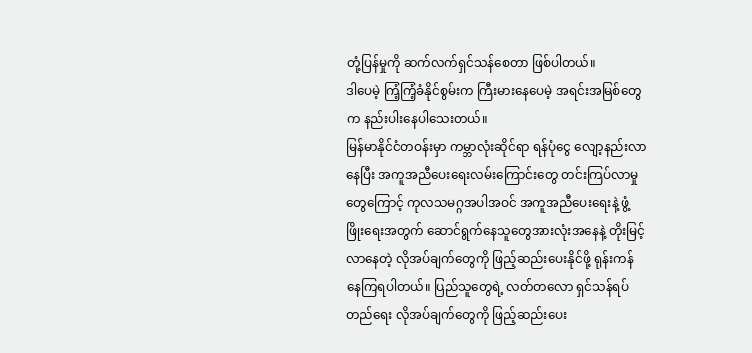တုံ့ပြန်မှုကို ဆက်လက်ရှင်သန်စေတာ ဖြစ်ပါတယ်။
ဒါပေမဲ့ ကြံ့ကြံ့ခံနိုင်စွမ်းက ကြီးမားနေပေမဲ့ အရင်းအမြစ်တွေက နည်းပါးနေပါသေးတယ်။
မြန်မာနိုင်ငံတဝန်းမှာ ကမ္ဘာလုံးဆိုင်ရာ ရန်ပုံငွေ လျော့နည်းလာနေပြီး အကူအညီပေးရေးလမ်းကြောင်းတွေ တင်းကြပ်လာမှုတွေကြောင့် ကုလသမဂ္ဂအပါအဝင် အကူအညီပေးရေးနဲ့ ဖွံ့ဖြိုးရေးအတွက် ဆောင်ရွက်နေသူတွေအားလုံးအနေနဲ့ တိုးမြင့်လာနေတဲ့ လိုအပ်ချက်တွေကို ဖြည့်ဆည်းပေးနိုင်ဖို့ ရုန်းကန် နေကြရပါတယ်။ ပြည်သူတွေရဲ့ လတ်တလော ရှင်သန်ရပ်တည်ရေး လိုအပ်ချက်တွေကို ဖြည့်ဆည်းပေး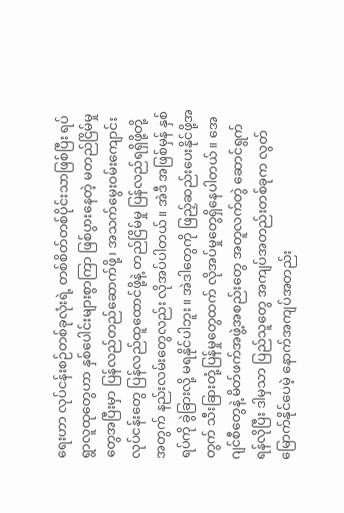ရေးဟာ လုပ်ငန်းစဉ်တစ်ခုလုံးရဲ့ တစ်စိတ်တစ်ပိုင်းသာဖြစ်ပြီး ရပ်ရွာလူထုတွေဟာ နှစ်ပေါင်းများစွာကြာ ဖြစ်ပွားနေတဲ့ မတည်ငြိမ်မှုတွေအပြီးမှာ ပြန်လည်တည်ဆောက်ဖို့၊ အသက်မွေးဝမ်းကျောင်းလုပ်ငန်းတွေ ပြန်လည်ထူထောင်ဖို့နဲ့ တည်ငြိမ်မှု ပြန်လည်ရရှိဖို့တို့အတွက် နည်းလမ်းတွေလည်း လိုအပ်ပါတယ်။ အဲဒီ အဖြစ်မှန် နှစ်ရပ်ကို ခွဲခြားလို့ မရနိုင်ပါဘူး။ အဲဒါတွေကို ဖြည့်ဆည်းပေးနိုင်ဖို့အတွက် သီးခြားတုံ့ပြန်မှုတွေထက် လိုအပ်မှုတွေရှိနေပါတယ်။ အေဂျင်စီတွေနဲ့ မိတ်ဖက်အဖွဲ့အစည်းတွေ အတူလက်တွဲ ဆောင်ရွက်ရန်လိုပြီး ဒါမှသာ ပြည်သူတွေ အကျပ်အတည်းတစ်ခုက လွတ်မြောက်နိုင်ပေမဲ့ နောက်အကျပ်အတည်း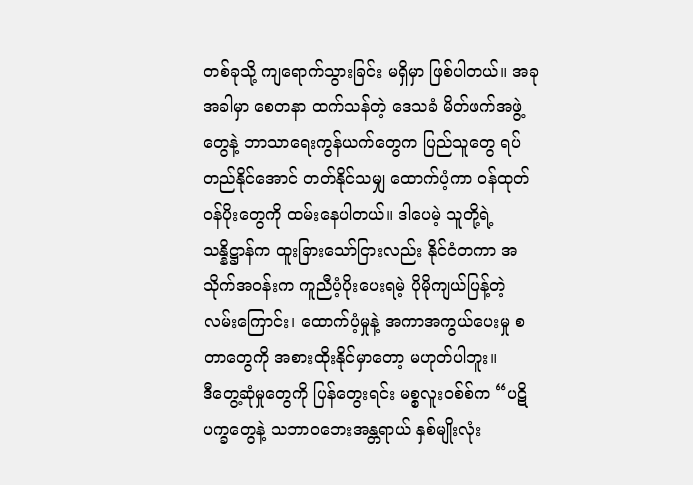တစ်ခုသို့ ကျရောက်သွားခြင်း မရှိမှာ ဖြစ်ပါတယ်။ အခုအခါမှာ စေတနာ ထက်သန်တဲ့ ဒေသခံ မိတ်ဖက်အဖွဲ့တွေနဲ့ ဘာသာရေးကွန်ယက်တွေက ပြည်သူတွေ ရပ်တည်နိုင်အောင် တတ်နိုင်သမျှ ထောက်ပံ့ကာ ဝန်ထုတ်ဝန်ပိုးတွေကို ထမ်းနေပါတယ်။ ဒါပေမဲ့ သူတို့ရဲ့ သန္နိဋ္ဌာန်က ထူးခြားသော်ငြားလည်း နိုင်ငံတကာ အသိုက်အဝန်းက ကူညီပံ့ပိုးပေးရမဲ့ ပိုမိုကျယ်ပြန့်တဲ့ လမ်းကြောင်း၊ ထောက်ပံ့မှုနဲ့ အကာအကွယ်ပေးမှု စတာတွေကို အစားထိုးနိုင်မှာတော့ မဟုတ်ပါဘူး။
ဒီတွေ့ဆုံမှုတွေကို ပြန်တွေးရင်း မစ္စလူးဝစ်စ်က “ပဋိပက္ခတွေနဲ့ သဘာဝဘေးအန္တရာယ် နှစ်မျိုးလုံး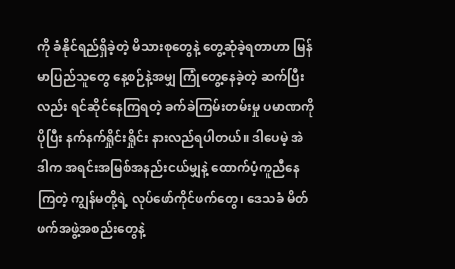ကို ခံနိုင်ရည်ရှိခဲ့တဲ့ မိသားစုတွေနဲ့ တွေ့ဆုံခဲ့ရတာဟာ မြန်မာပြည်သူတွေ နေ့စဉ်နဲ့အမျှ ကြုံတွေ့နေခဲ့တဲ့ ဆက်ပြီးလည်း ရင်ဆိုင်နေကြရတဲ့ ခက်ခဲကြမ်းတမ်းမှု ပမာဏကို ပိုပြီး နက်နက်ရှိုင်းရှိုင်း နားလည်ရပါတယ်။ ဒါပေမဲ့ အဲဒါက အရင်းအမြစ်အနည်းငယ်မျှနဲ့ ထောက်ပံ့ကူညီနေကြတဲ့ ကျွန်မတို့ရဲ့ လုပ်ဖော်ကိုင်ဖက်တွေ၊ ဒေသခံ မိတ်ဖက်အဖွဲ့အစည်းတွေနဲ့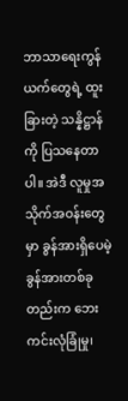ဘာသာရေးကွန်ယက်တွေရဲ့ ထူးခြားတဲ့ သန္နိဋ္ဌာန်ကို ပြသနေတာပါ။ အဲဒီ လူမှုအသိုက်အဝန်းတွေမှာ ခွန်အားရှိပေမဲ့ ခွန်အားတစ်ခုတည်းက ဘေးကင်းလုံခြုံမှု၊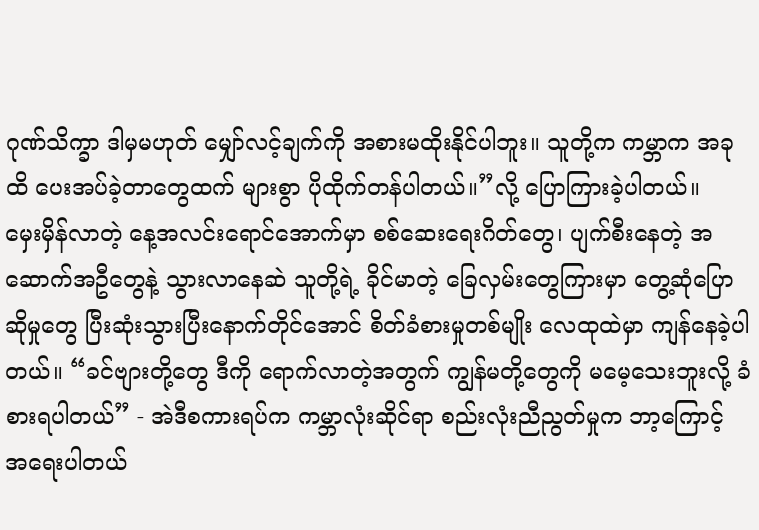ဂုဏ်သိက္ခာ ဒါမှမဟုတ် မျှော်လင့်ချက်ကို အစားမထိုးနိုင်ပါဘူး။ သူတို့က ကမ္ဘာက အခုထိ ပေးအပ်ခဲ့တာတွေထက် များစွာ ပိုထိုက်တန်ပါတယ်။”လို့ ပြောကြားခဲ့ပါတယ်။
မှေးမှိန်လာတဲ့ နေ့အလင်းရောင်အောက်မှာ စစ်ဆေးရေးဂိတ်တွေ၊ ပျက်စီးနေတဲ့ အဆောက်အဦတွေနဲ့ သွားလာနေဆဲ သူတို့ရဲ့ ခိုင်မာတဲ့ ခြေလှမ်းတွေကြားမှာ တွေ့ဆုံပြောဆိုမှုတွေ ပြီးဆုံးသွားပြီးနောက်တိုင်အောင် စိတ်ခံစားမှုတစ်မျိုး လေထုထဲမှာ ကျန်နေခဲ့ပါတယ်။ “ခင်ဗျားတို့တွေ ဒီကို ရောက်လာတဲ့အတွက် ကျွန်မတို့တွေကို မမေ့သေးဘူးလို့ ခံစားရပါတယ်” - အဲဒီစကားရပ်က ကမ္ဘာလုံးဆိုင်ရာ စည်းလုံးညီညွတ်မှုက ဘာ့ကြောင့် အရေးပါတယ်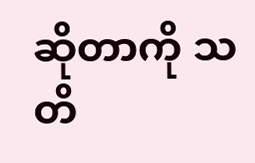ဆိုတာကို သတိ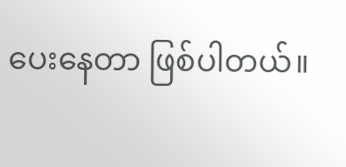ပေးနေတာ ဖြစ်ပါတယ်။